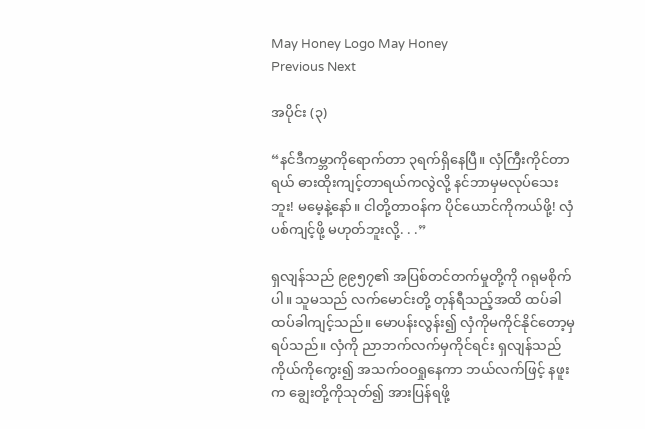May Honey Logo May Honey
Previous Next

အပိုင်း (၃)

“နင်ဒီကမ္ဘာကိုရောက်တာ ၃ရက်ရှိနေပြီ။ လှံကြီးကိုင်တာရယ် ဓားထိုးကျင့်တာရယ်ကလွဲလို့ နင်ဘာမှမလုပ်သေးဘူး! မမေ့နဲ့နော်။ ငါတို့တာဝန်က ပိုင်ယောင်ကိုကယ်ဖို့! လှံပစ်ကျင့်ဖို့ မဟုတ်ဘူးလို့. . .”

ရှလျန်သည် ၉၉၅၇၏ အပြစ်တင်တက်မှုတို့ကို ဂရုမစိုက်ပါ။ သူမသည် လက်မောင်းတို့ တုန်ရီသည့်အထိ ထပ်ခါထပ်ခါကျင့်သည်။ မောပန်းလွန်း၍ လှံကိုမကိုင်နိုင်တော့မှ ရပ်သည်။ လှံကို ညာဘက်လက်မှကိုင်ရင်း ရှလျန်သည် ကိုယ်ကိုကွေး၍ အသက်ဝဝရှုနေကာ ဘယ်လက်ဖြင့် နဖူးက ချွေးတို့ကိုသုတ်၍ အားပြန်ရဖို့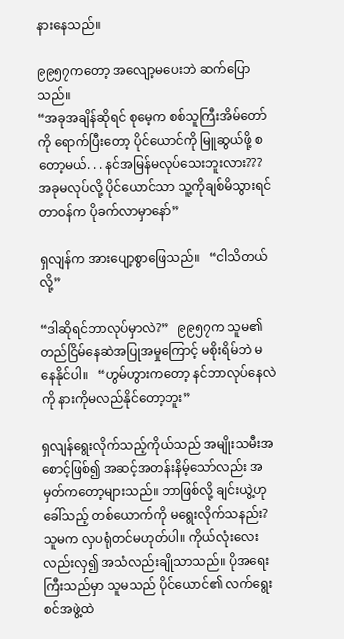နားနေသည်။

၉၉၅၇ကတော့ အလျော့မပေးဘဲ ဆက်ပြောသည်။
“အခုအချိန်ဆိုရင် စုမေ့က စစ်သူကြီးအိမ်တော်ကို ရောက်ပြီးတော့ ပိုင်ယောင်ကို မြူဆွယ်ဖို့ စတော့မယ်. . . နင်အမြန်မလုပ်သေးဘူးလား??? အခုမလုပ်လို့ ပိုင်ယောင်သာ သူ့ကိုချစ်မိသွားရင် တာဝန်က ပိုခက်လာမှာနော်”

ရှလျန်က အားပျော့စွာဖြေသည်။   “ငါသိတယ်လို့”

“ဒါဆိုရင်ဘာလုပ်မှာလဲ?”   ၉၉၅၇က သူမ၏တည်ငြိမ်နေဆဲအပြုအမှုကြောင့် မစိုးရိမ်ဘဲ မနေနိုင်ပါ။   “ဟွမ်ဟွားကတော့ နင်ဘာလုပ်နေလဲကို နားကိုမလည်နိုင်တော့ဘူး”

ရှလျန်ရွေးလိုက်သည့်ကိုယ်သည် အမျိုးသမီးအစောင့်ဖြစ်၍ အဆင့်အတန်းနိမ့်သော်လည်း အမှတ်ကတော့များသည်။ ဘာဖြစ်လို့ ချင်းယွဲ့ဟုခေါ်သည့် တစ်ယောက်ကို မရွေးလိုက်သနည်း? သူမက လှပရုံတင်မဟုတ်ပါ။ ကိုယ်လုံးလေးလည်းလှ၍ အသံလည်းချိုသာသည်။ ပိုအရေးကြီးသည်မှာ သူမသည် ပိုင်ယောင်၏ လက်ရွေးစင်အဖွဲ့ထဲ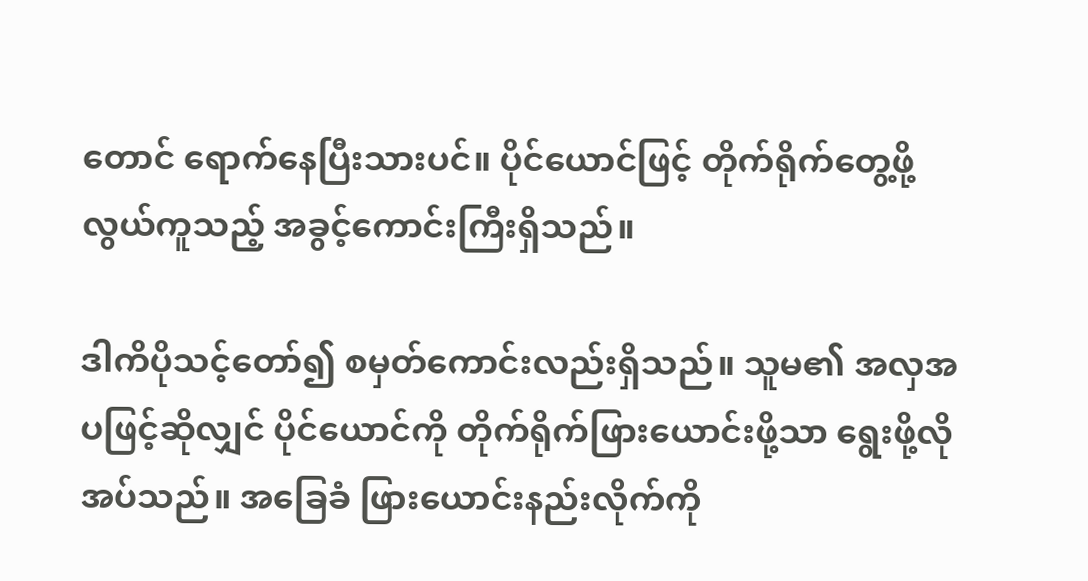တောင် ရောက်နေပြီးသားပင်။ ပိုင်ယောင်ဖြင့် တိုက်ရိုက်တွေ့ဖို့ လွယ်ကူသည့် အခွင့်ကောင်းကြီးရှိသည်။

ဒါကိပိုသင့်တော်၍ စမှတ်ကောင်းလည်းရှိသည်။ သူမ၏ အလှအပဖြင့်ဆိုလျှင် ပိုင်ယောင်ကို တိုက်ရိုက်ဖြားယောင်းဖို့သာ ရွေးဖို့လိုအပ်သည်။ အခြေခံ ဖြားယောင်းနည်းလိုက်ကို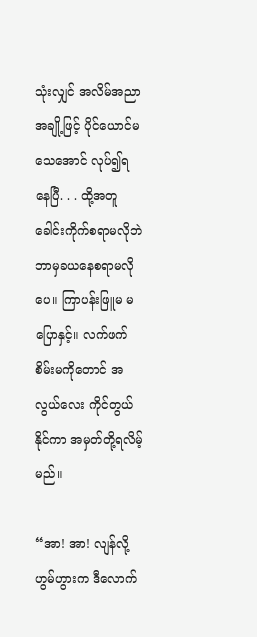သုံးလျှင် အလိမ်အညာအချို့ဖြင့် ပိုင်ယောင်မသေအောင် လုပ်၍ရနေပြီ. . . ထို့အတူ ခေါင်းကိုက်စရာမလိုဘဲ ဘာမှခယနေစရာမလိုပေ။ ကြာပန်းဖြူမ မပြောနှင့်။ လက်ဖက်စိမ်းမကိုတောင် အလွယ်လေး ကိုင်တွယ်နိုင်ကာ အမှတ်တို့ရလိမ့်မည်။

“အာ! အာ! လျန်လို့ ဟွမ်ဟွားက ဒီလောက်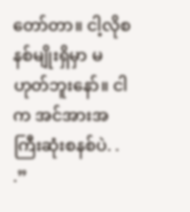တော်တာ။ ငါ့လိုစနစ်မျိုးရှိမှာ မဟုတ်ဘူးနော်။ ငါက အင်အားအကြီးဆုံးစနစ်ပဲ. . .”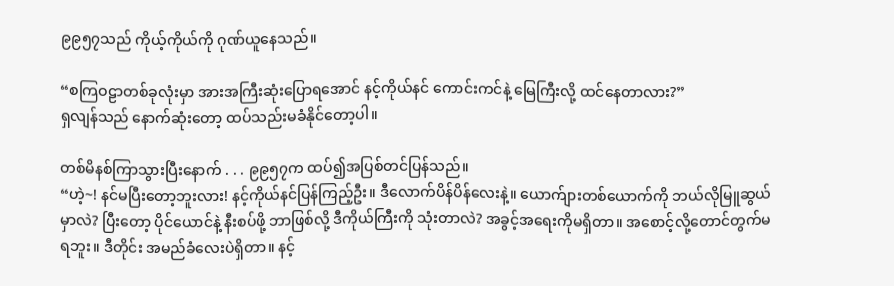၉၉၅၇သည် ကိုယ့်ကိုယ်ကို ဂုဏ်ယူနေသည်။

“စကြဝဠာတစ်ခုလုံးမှာ အားအကြီးဆုံးပြောရအောင် နင့်ကိုယ်နင် ကောင်းကင်နဲ့ မြေကြီးလို့ ထင်နေတာလား?”
ရှလျန်သည် နောက်ဆုံးတော့ ထပ်သည်းမခံနိုင်တော့ပါ။

တစ်မိနစ်ကြာသွားပြီးနောက် . . . ၉၉၅၇က ထပ်၍အပြစ်တင်ပြန်သည်။
“ဟဲ့~! နင်မပြီးတော့ဘူးလား! နင့်ကိုယ်နင်ပြန်ကြည့်ဦး။ ဒီလောက်ပိန်ပိန်လေးနဲ့။ ယောက်ျားတစ်ယောက်ကို ဘယ်လိုမြူဆွယ်မှာလဲ? ပြီးတော့ ပိုင်ယောင်နဲ့ နီးစပ်ဖို့ ဘာဖြစ်လို့ ဒီကိုယ်ကြီးကို သုံးတာလဲ? အခွင့်အရေးကိုမရှိတာ။ အစောင့်လို့တောင်တွက်မရဘူး။ ဒီတိုင်း အမည်ခံလေးပဲရှိတာ။ နင့်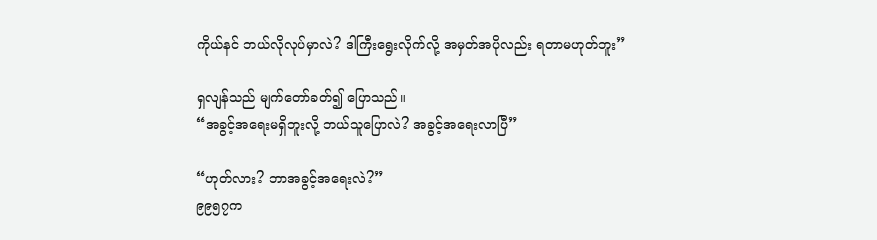ကိုယ်နင် ဘယ်လိုလုပ်မှာလဲ? ဒါကြီးရွေးလိုက်လို့ အမှတ်အပိုလည်း ရတာမဟုတ်ဘူး”

ရှလျန်သည် မျက်တော်ခတ်၍ ပြောသည်။
“အခွင့်အရေးမရှိဘူးလို့ ဘယ်သူပြောလဲ? အခွင့်အရေးလာပြီ”

“ဟုတ်လား? ဘာအခွင့်အရေးလဲ?”
၉၉၅၇က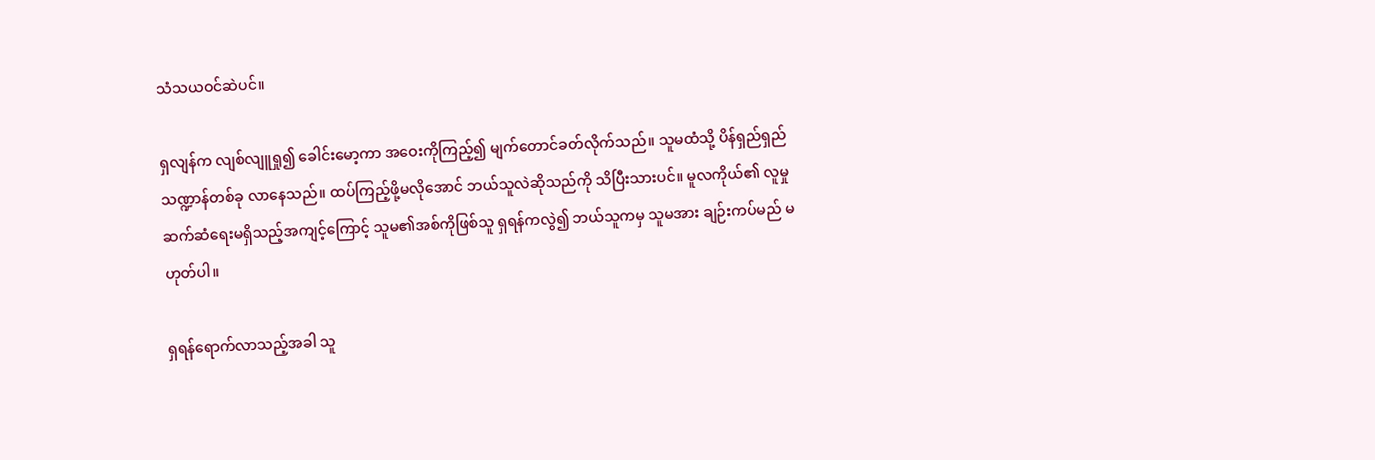သံသယဝင်ဆဲပင်။

ရှလျန်က လျစ်လျူရှု၍ ခေါင်းမော့ကာ အဝေးကိုကြည့်၍ မျက်တောင်ခတ်လိုက်သည်။ သူမထံသို့ ပိန်ရှည်ရှည်သဏ္ဍာန်တစ်ခု လာနေသည်။ ထပ်ကြည့်ဖို့မလိုအောင် ဘယ်သူလဲဆိုသည်ကို သိပြီးသားပင်။ မူလကိုယ်၏ လူမှုဆက်ဆံရေးမရှိသည့်အကျင့်ကြောင့် သူမ၏အစ်ကိုဖြစ်သူ ရှရန်ကလွဲ၍ ဘယ်သူကမှ သူမအား ချဉ်းကပ်မည် မဟုတ်ပါ။

ရှရန်ရောက်လာသည့်အခါ သူ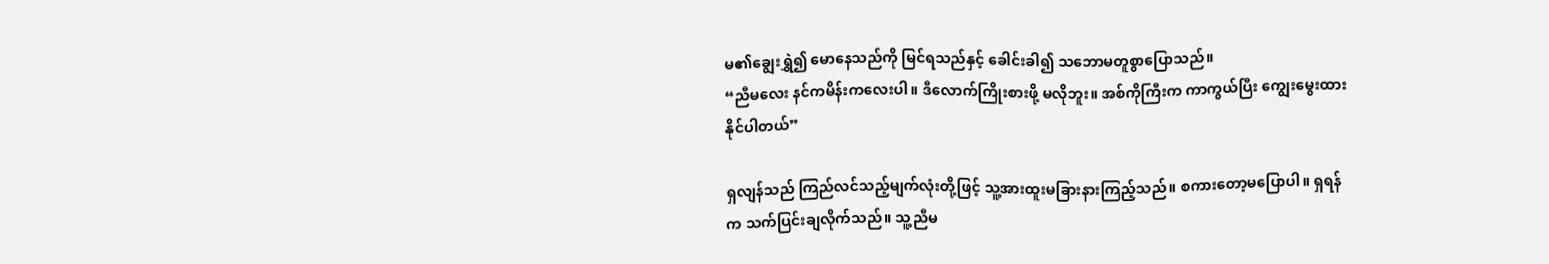မ၏ချွေးရွှဲ၍ မောနေသည်ကို မြင်ရသည်နှင့် ခေါင်းခါ၍ သဘောမတူစွာပြောသည်။
“ညီမလေး နင်ကမိန်းကလေးပါ။ ဒီလောက်ကြိုးစားဖို့ မလိုဘူး။ အစ်ကိုကြီးက ကာကွယ်ပြီး ကျွေးမွေးထားနိုင်ပါတယ်”

ရှလျန်သည် ကြည်လင်သည့်မျက်လုံးတို့ဖြင့် သူ့အားထူးမခြားနားကြည့်သည်။ စကားတော့မပြောပါ။ ရှရန်က သက်ပြင်းချလိုက်သည်။ သူ့ညီမ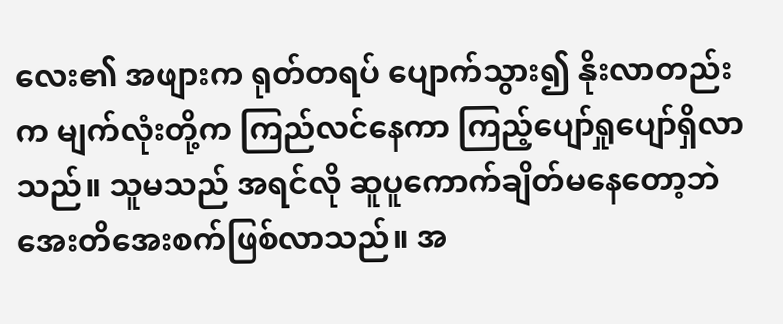လေး၏ အဖျားက ရုတ်တရပ် ပျောက်သွား၍ နိုးလာတည်းက မျက်လုံးတို့က ကြည်လင်နေကာ ကြည့်ပျော်ရှုပျော်ရှိလာသည်။ သူမသည် အရင်လို ဆူပူကောက်ချိတ်မနေတော့ဘဲ အေးတိအေးစက်ဖြစ်လာသည်။ အ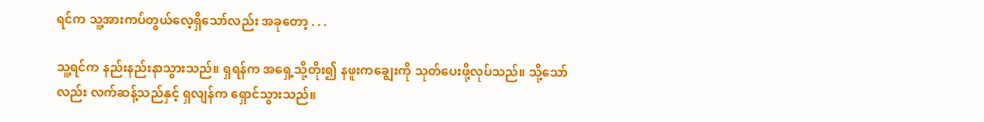ရင်က သူ့အားကပ်တွယ်လေ့ရှိသော်လည်း အခုတော့ . . .

သူ့ရင်က နည်းနည်းနာသွားသည်။ ရှရန်က အရှေ့သို့တိုး၍ နဖူးကချွေးကို သုတ်ပေးဖို့လုပ်သည်။ သို့သော်လည်း လက်ဆန့်သည်နှင့် ရှလျန်က ရှောင်သွားသည်။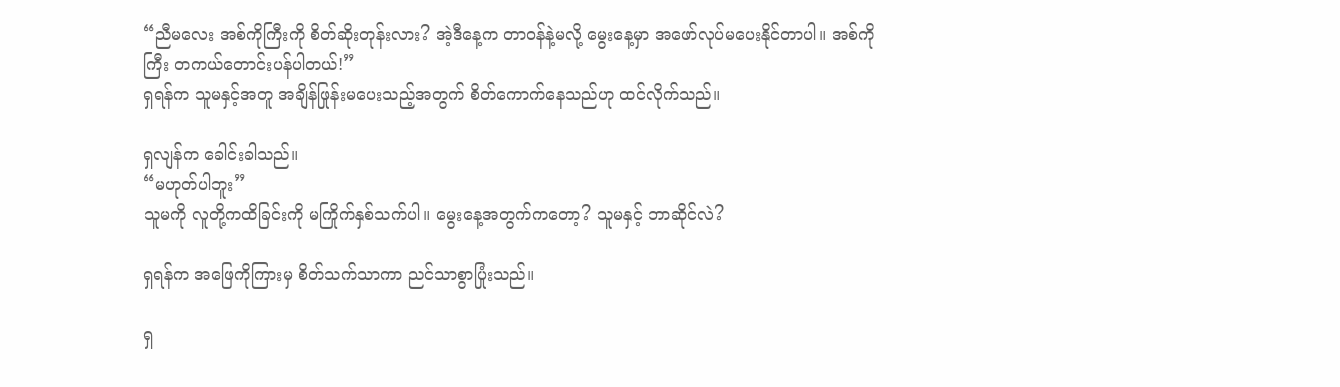“ညီမလေး အစ်ကိုကြီးကို စိတ်ဆိုးတုန်းလား? အဲ့ဒီနေ့က တာဝန်နဲ့မလို့ မွေးနေ့မှာ အဖော်လုပ်မပေးနိုင်တာပါ။ အစ်ကိုကြီး တကယ်တောင်းပန်ပါတယ်!”
ရှရန်က သူမနှင့်အတူ အချိန်ဖြုန်းမပေးသည့်အတွက် စိတ်ကောက်နေသည်ဟု ထင်လိုက်သည်။

ရှလျန်က ခေါင်းခါသည်။
“မဟုတ်ပါဘူး”
သူမကို လူတို့ကထိခြင်းကို မကြိုက်နှစ်သက်ပါ။ မွေးနေ့အတွက်ကတော့? သူမနှင့် ဘာဆိုင်လဲ?

ရှရန်က အဖြေကိုကြားမှ စိတ်သက်သာကာ ညင်သာစွာပြုံးသည်။

ရှ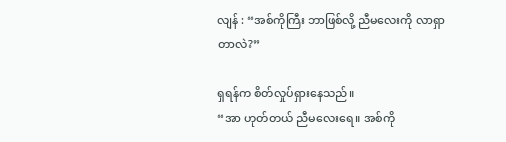လျန် : “အစ်ကိုကြီး ဘာဖြစ်လို့ ညီမလေးကို လာရှာတာလဲ?”

ရှရန်က စိတ်လှုပ်ရှားနေသည်။
“အာ ဟုတ်တယ် ညီမလေးရေ။ အစ်ကို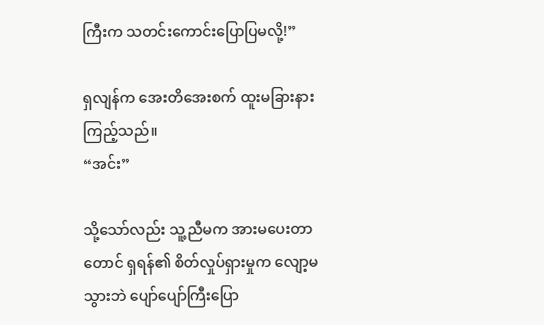ကြီးက သတင်းကောင်းပြောပြမလို့!”

ရှလျန်က အေးတိအေးစက် ထူးမခြားနားကြည့်သည်။
“အင်း”

သို့သော်လည်း သူ့ညီမက အားမပေးတာတောင် ရှရန်၏ စိတ်လှုပ်ရှားမှုက လျော့မသွားဘဲ ပျော်ပျော်ကြီးပြော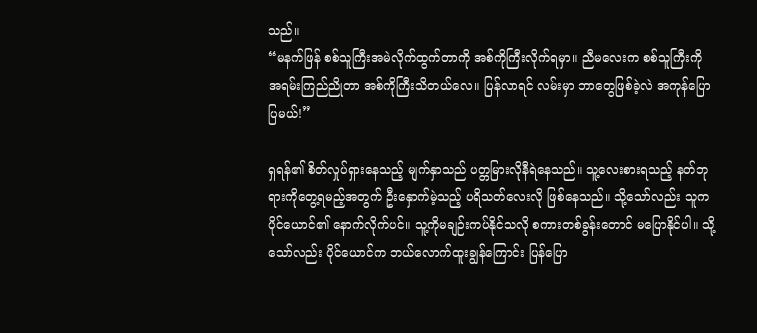သည်။
“မနက်ဖြန် စစ်သူကြီးအမဲလိုက်ထွက်တာကို အစ်ကိုကြီးလိုက်ရမှာ။ ညီမလေးက စစ်သူကြီးကို အရမ်းကြည်ညိုတာ အစ်ကိုကြီးသိတယ်လေ။ ပြန်လာရင် လမ်းမှာ ဘာတွေဖြစ်ခဲ့လဲ အကုန်ပြောပြမယ်!”

ရှရန်၏ စိတ်လှုပ်ရှားနေသည့် မျက်နှာသည် ပတ္တမြားလိုနီရဲနေသည်။ သူ့လေးစားရသည့် နတ်ဘုရားကိုတွေ့ရမည့်အတွက် ဦးနှောက်မဲ့သည့် ပရိသတ်လေးလို ဖြစ်နေသည်။ သို့သော်လည်း သူက ပိုင်ယောင်၏ နောက်လိုက်ပင်။ သူ့ကိုမချဉ်းကပ်နိုင်သလို စကားတစ်ခွန်းတောင် မပြောနိုင်ပါ။ သို့သော်လည်း ပိုင်ယောင်က ဘယ်လောက်ထူးချွန်ကြောင်း ပြန်ပြော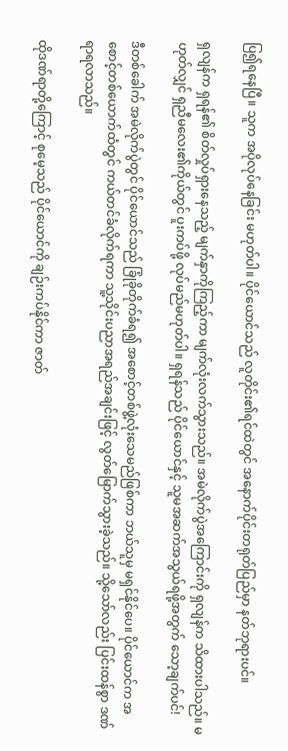ပြ၍ရနေပြီ။ သူက အပိုလုပ်နေခြင်း မဟုတ်ပါ။ ပိုင်ယောင်သည် လူတိုင်း၏ရင်ထဲတွင် အနောက်ပိုင်းတရုတ်ပြည်မှာ နတ်ဘုရားပင်။

ရှလျန်က ရှရန်၏ စိတ်လှုပ်ရှားနေသည့် မျက်နှာကိုကြည့်ကာ မျက်လုံးလက်သွားသည်။ အမဲလိုက်ပွဲအကြောင်းကို ရှလျန်က သိထားပါသည်။ မဟုတ်လျှင် ရှညီမလေး၏ကိုယ်တွင် ပူးကပ်ဖို့ လုပ်မည်မဟုတ်ပါ။ ရှရန်သည် ပိုင်ယောင်နှင့် သူမအဆက်အသွယ်ရဖို့အတွက် သော့ချက်ပင်!

ဒီတစ်ခေါက် အမဲလိုက်ပွဲတွင် ပိုင်ယောင်သည် ခြုံခိုတိုက်ခံရ၍ အစောင့်တစ်ဖွဲ့လုံးသေမည်ဖြစ်ကာ ဘယ်သူမှ မရှင်နိုင်ပေ။ ပိုင်ယောင်က အစောင့်တစ်ယောက်ထံတွင် ကယ်တင်ခံလိုက်ရကာ သူ့သိုင်းပညာအရည်အချင်းဖြင့် လွတ်မြောက်သွားခဲ့သည်။ သို့သော်လည်း ပြင်းထန်စွာ ဒဏ်ရာရလာသည်။

ထိုဒဏ်ရာတို့ကြောင့် စုမေ့သည် ပိုင်ယောင်ကို ချဉ်းကပ်နိုင်ကာ ဇာတ်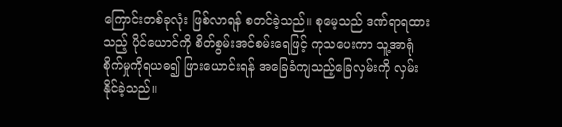ကြောင်းတစ်ခုလုံး ဖြစ်လာရန် စတင်ခဲ့သည်။ စုမေ့သည် ဒဏ်ရာရထားသည့် ပိုင်ယောင်ကို စိတ်စွမ်းအင်စမ်းရေဖြင့် ကုသပေးကာ သူ့အာရုံစိုက်မှုကိုရယဓ၍ ဖြားယောင်းရန် အခြေခံကျသည့်ခြေလှမ်းကို လှမ်းနိုင်ခဲ့သည်။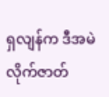ရှလျန်က ဒီအမဲလိုက်ဇာတ်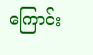ကြောင်း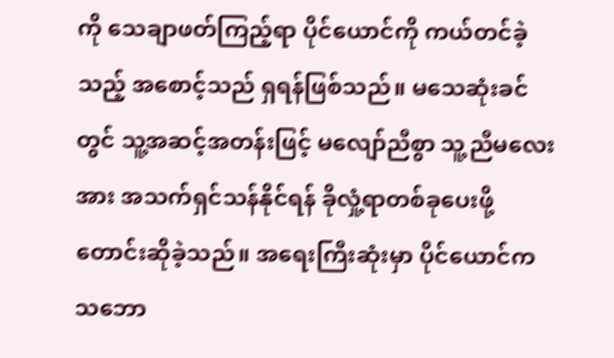ကို သေချာဖတ်ကြည့်ရာ ပိုင်ယောင်ကို ကယ်တင်ခဲ့သည့် အစောင့်သည် ရှရန်ဖြစ်သည်။ မသေဆုံးခင်တွင် သူ့အဆင့်အတန်းဖြင့် မလျော်ညီစွာ သူ့ညီမလေးအား အသက်ရှင်သန်နိုင်ရန် ခိုလှုံ့ရာတစ်ခုပေးဖို့ တောင်းဆိုခဲ့သည်။ အရေးကြီးဆုံးမှာ ပိုင်ယောင်က သဘော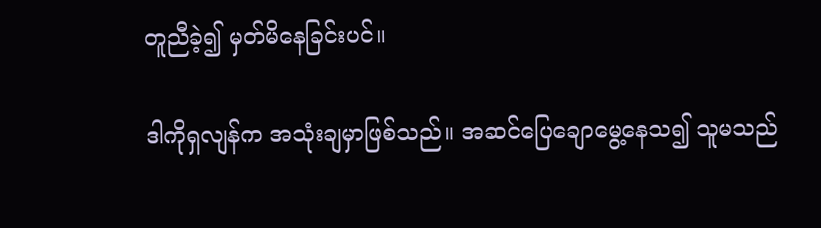တူညီခဲ့၍ မှတ်မိနေခြင်းပင်။

ဒါကိုရှလျန်က အသုံးချမှာဖြစ်သည်။ အဆင်ပြေချောမွေ့နေသ၍ သူမသည်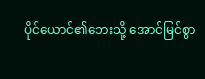ပိုင်ယောင်၏ဘေးသို့ အောင်မြင်စွာ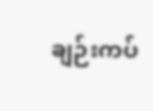ချဉ်းကပ်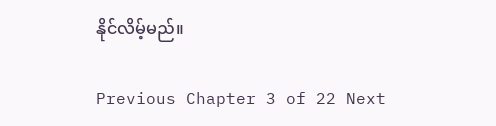နိုင်လိမ့်မည်။

Previous Chapter 3 of 22 Next